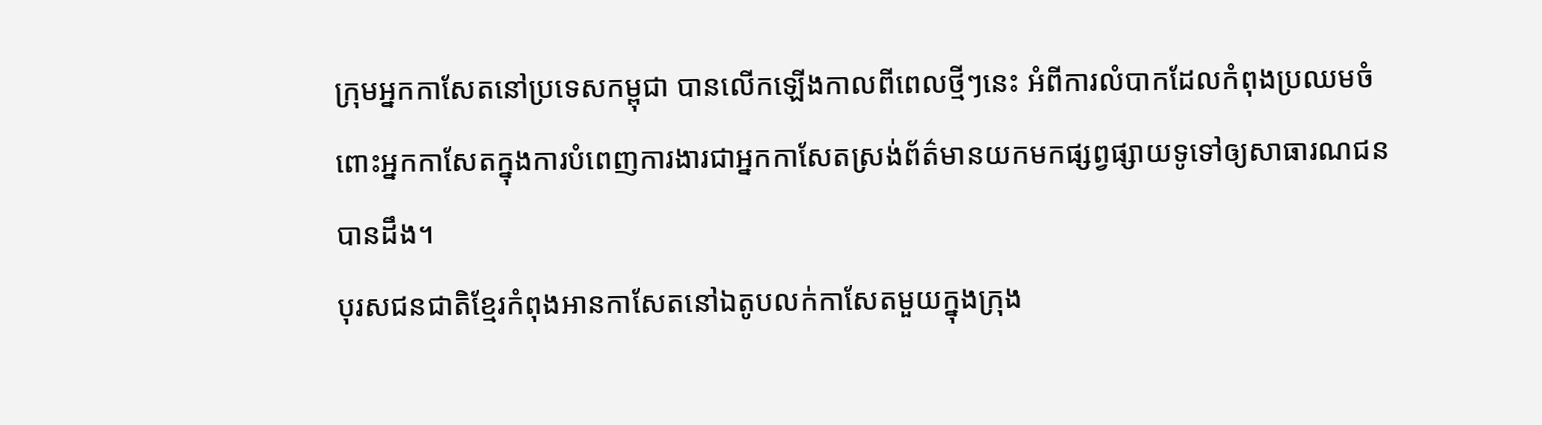ក្រុមអ្នកកាសែតនៅប្រទេសកម្ពុជា បានលើកឡើងកាលពីពេលថ្មីៗនេះ អំពីការលំបាកដែលកំពុងប្រឈមចំពោះអ្នកកាសែតក្នុងការបំពេញការងារជាអ្នកកាសែតស្រង់ព័ត៌មានយកមកផ្សព្វផ្សាយទូទៅឲ្យសាធារណជនបានដឹង។
បុរសជនជាតិខ្មែរកំពុងអានកាសែតនៅឯតូបលក់កាសែតមួយក្នុងក្រុង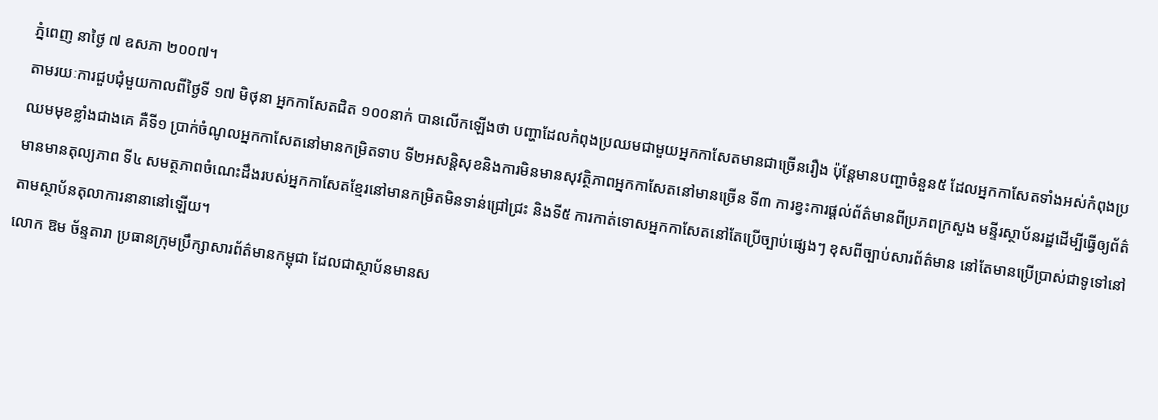ភ្នំពេញ នាថ្ងៃ ៧ ឧសភា ២០០៧។
តាមរយៈការជួបជុំមួយកាលពីថ្ងៃទី ១៧ មិថុនា អ្នកកាសែតជិត ១០០នាក់ បានលើកឡើងថា បញ្ហាដែលកំពុងប្រឈមជាមួយអ្នកកាសែតមានជាច្រើនរឿង ប៉ុន្តែមានបញ្ហាចំនួន៥ ដែលអ្នកកាសែតទាំងអស់កំពុងប្រឈមមុខខ្លាំងជាងគេ គឺទី១ ប្រាក់ចំណូលអ្នកកាសែតនៅមានកម្រិតទាប ទី២អសន្តិសុខនិងការមិនមានសុវត្ថិភាពអ្នកកាសែតនៅមានច្រើន ទី៣ ការខ្វះការផ្តល់ព័ត៌មានពីប្រភពក្រសួង មន្ទីរស្ថាប័នរដ្ឋដើម្បីធ្វើឲ្យព័ត៌មានមានតុល្យភាព ទី៤ សមត្ថភាពចំណេះដឹងរបស់អ្នកកាសែតខ្មែរនៅមានកម្រិតមិនទាន់ជ្រៅជ្រះ និងទី៥ ការកាត់ទោសអ្នកកាសែតនៅតែប្រើច្បាប់ផ្សេងៗ ខុសពីច្បាប់សារព័ត៌មាន នៅតែមានប្រើប្រាស់ជាទូទៅនៅតាមស្ថាប័នតុលាការនានានៅឡើយ។
លោក ឱម ច័ន្ទតារា ប្រធានក្រុមប្រឹក្សាសារព័ត៌មានកម្ពុជា ដែលជាស្ថាប័នមានស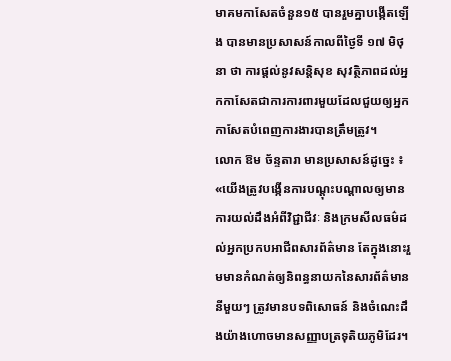មាគមកាសែតចំនួន១៥ បានរួមគ្នាបង្កើតឡើង បានមានប្រសាសន៍កាលពីថ្ងៃទី ១៧ មិថុនា ថា ការផ្តល់នូវសន្តិសុខ សុវត្ថិភាពដល់អ្នកកាសែតជាការការពារមួយដែលជួយឲ្យអ្នកកាសែតបំពេញការងារបានត្រឹមត្រូវ។
លោក ឱម ច័ន្ទតារា មានប្រសាសន៍ដូច្នេះ ៖ «យើងត្រូវបង្កើនការបណ្ដុះបណ្ដាលឲ្យមានការយល់ដឹងអំពីវិជ្ជាជីវៈ និងក្រមសីលធម៌ដល់អ្នកប្រកបអាជីពសារព័ត៌មាន តែក្នុងនោះរួមមានកំណត់ឲ្យនិពន្ធនាយកនៃសារព័ត៌មាននីមួយៗ ត្រូវមានបទពិសោធន៍ និងចំណេះដឹងយ៉ាងហោចមានសញ្ញាបត្រទុតិយភូមិដែរ។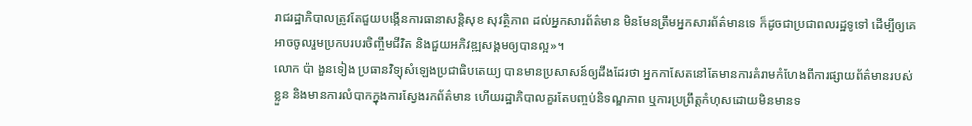រាជរដ្ឋាភិបាលត្រូវតែជួយបង្កើនការធានាសន្តិសុខ សុវត្ថិភាព ដល់អ្នកសារព័ត៌មាន មិនមែនត្រឹមអ្នកសារព័ត៌មានទេ ក៏ដូចជាប្រជាពលរដ្ឋទូទៅ ដើម្បីឲ្យគេអាចចូលរួមប្រកបរបរចិញ្ចឹមជីវិត និងជួយអភិវឌ្ឍសង្គមឲ្យបានល្អ»។
លោក ប៉ា ងួនទៀង ប្រធានវិទ្យុសំឡេងប្រជាធិបតេយ្យ បានមានប្រសាសន៍ឲ្យដឹងដែរថា អ្នកកាសែតនៅតែមានការគំរាមកំហែងពីការផ្សាយព័ត៌មានរបស់ខ្លួន និងមានការលំបាកក្នុងការស្វែងរកព័ត៌មាន ហើយរដ្ឋាភិបាលគួរតែបញ្ចប់និទណ្ឌភាព ឬការប្រព្រឹត្តកំហុសដោយមិនមានទ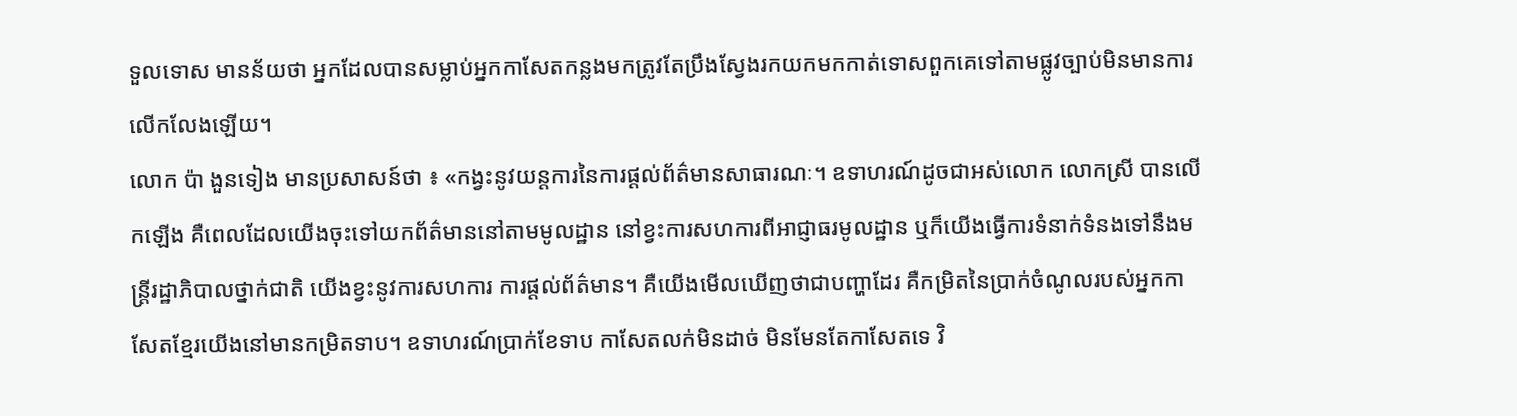ទួលទោស មានន័យថា អ្នកដែលបានសម្លាប់អ្នកកាសែតកន្លងមកត្រូវតែប្រឹងស្វែងរកយកមកកាត់ទោសពួកគេទៅតាមផ្លូវច្បាប់មិនមានការលើកលែងឡើយ។
លោក ប៉ា ងួនទៀង មានប្រសាសន៍ថា ៖ «កង្វះនូវយន្តការនៃការផ្ដល់ព័ត៌មានសាធារណៈ។ ឧទាហរណ៍ដូចជាអស់លោក លោកស្រី បានលើកឡើង គឺពេលដែលយើងចុះទៅយកព័ត៌មាននៅតាមមូលដ្ឋាន នៅខ្វះការសហការពីអាជ្ញាធរមូលដ្ឋាន ឬក៏យើងធ្វើការទំនាក់ទំនងទៅនឹងមន្រ្តីរដ្ឋាភិបាលថ្នាក់ជាតិ យើងខ្វះនូវការសហការ ការផ្ដល់ព័ត៌មាន។ គឺយើងមើលឃើញថាជាបញ្ហាដែរ គឺកម្រិតនៃប្រាក់ចំណូលរបស់អ្នកកាសែតខ្មែរយើងនៅមានកម្រិតទាប។ ឧទាហរណ៍ប្រាក់ខែទាប កាសែតលក់មិនដាច់ មិនមែនតែកាសែតទេ វិ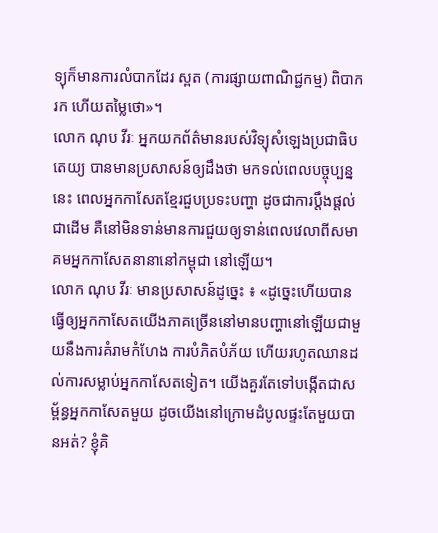ទ្យុក៏មានការលំបាកដែរ ស្ពត (ការផ្សាយពាណិជ្ជកម្ម) ពិបាករក ហើយតម្លៃថោ»។
លោក ណុប វីរៈ អ្នកយកព័ត៌មានរបស់វិទ្យុសំឡេងប្រជាធិបតេយ្យ បានមានប្រសាសន៍ឲ្យដឹងថា មកទល់ពេលបច្ចុប្បន្ននេះ ពេលអ្នកកាសែតខ្មែរជួបប្រទះបញ្ហា ដូចជាការប្តឹងផ្តល់ជាដើម គឺនៅមិនទាន់មានការជួយឲ្យទាន់ពេលវេលាពីសមាគមអ្នកកាសែតនានានៅកម្ពុជា នៅឡើយ។
លោក ណុប វីរៈ មានប្រសាសន៍ដូច្នេះ ៖ «ដូច្នេះហើយបានធ្វើឲ្យអ្នកកាសែតយើងភាគច្រើននៅមានបញ្ហានៅឡើយជាមួយនឹងការគំរាមកំហែង ការបំភិតបំភ័យ ហើយរហូតឈានដល់ការសម្លាប់អ្នកកាសែតទៀត។ យើងគួរតែទៅបង្កើតជាសម្ព័ន្ធអ្នកកាសែតមួយ ដូចយើងនៅក្រោមដំបូលផ្ទះតែមួយបានអត់? ខ្ញុំគិ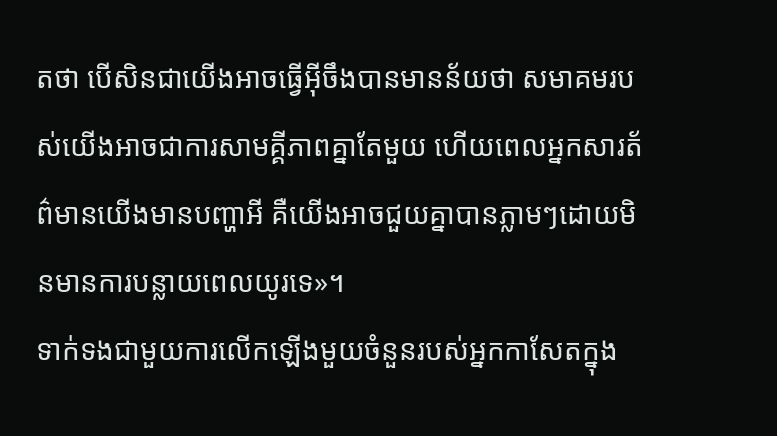តថា បើសិនជាយើងអាចធ្វើអ៊ីចឹងបានមានន័យថា សមាគមរបស់យើងអាចជាការសាមគ្គីភាពគ្នាតែមួយ ហើយពេលអ្នកសារត័ព៌មានយើងមានបញ្ហាអី គឺយើងអាចជួយគ្នាបានភ្លាមៗដោយមិនមានការបន្លាយពេលយូរទេ»។
ទាក់ទងជាមួយការលើកឡើងមួយចំនួនរបស់អ្នកកាសែតក្នុង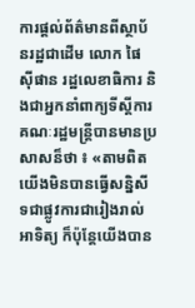ការផ្តល់ព័ត៌មានពីស្ថាប័នរដ្ឋជាដើម លោក ផៃ ស៊ីផាន រដ្ឋលេខាធិការ និងជាអ្នកនាំពាក្យទីស្តីការគណៈរដ្ឋមន្រ្តីបានមានប្រសាសន៏ថា ៖ «តាមពិតយើងមិនបានធ្វើសន្និសីទជាផ្លូវការជារៀងរាល់អាទិត្យ ក៏ប៉ុន្តែយើងបាន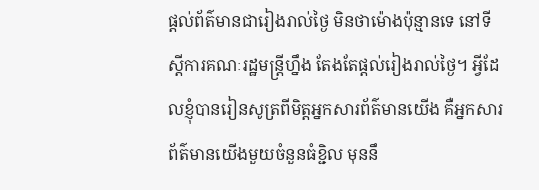ផ្ដល់ព័ត៌មានជារៀងរាល់ថ្ងៃ មិនថាម៉ោងប៉ុន្មានទេ នៅទីស្ដីការគណៈរដ្ឋមន្រ្តីហ្នឹង តែងតែផ្ដល់រៀងរាល់ថ្ងៃ។ អ្វីដែលខ្ញុំបានរៀនសូត្រពីមិត្តអ្នកសារព័ត៌មានយើង គឺអ្នកសារព័ត៌មានយើងមួយចំនួនធំខ្ជិល មុននឹ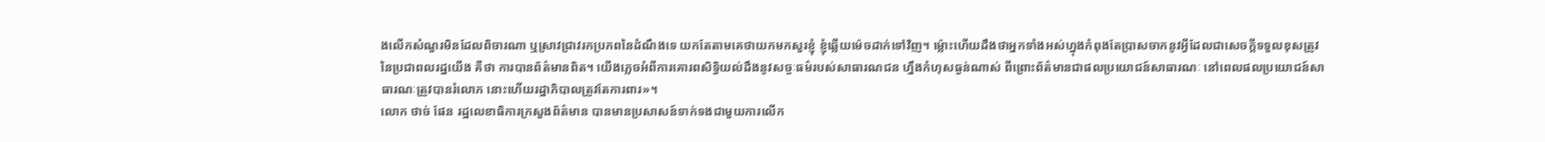ងលើកសំណួរមិនដែលពិចារណា ឬស្រាវជ្រាវរកប្រភពនៃដំណឹងទេ យកតែតាមគេថាយកមកសួរខ្ញុំ ខ្ញុំឆ្លើយម៉េចដាក់ទៅវិញ។ ម្ល៉ោះហើយដឹងថាអ្នកទាំងអស់ហ្នុងកំពុងតែប្រាសចាកនូវអ្វីដែលជាសេចក្ដីទទួលខុសត្រូវនៃប្រជាពលរដ្ឋយើង គឺថា ការបានព័ត៌មានពិត។ យើងភ្លេចអំពីការគោរពសិទ្ធិយល់ដឹងនូវសច្ចៈធម៌របស់សាធារណជន ហ្នឹងកំហុសធ្ងន់ណាស់ ពីព្រោះព័ត៌មានជាផលប្រយោជន៍សាធារណៈ នៅពេលផលប្រយោជន៍សាធារណៈត្រូវបានរំលោភ នោះហើយរដ្ឋាភិបាលត្រូវតែការពារ»។
លោក ថាច់ ផែន រដ្ឋលេខាធិការក្រសួងព័ត៌មាន បានមានប្រសាសន៍ទាក់ទងជាមួយការលើក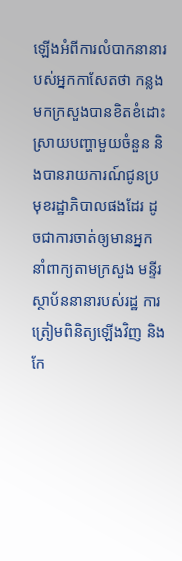ឡើងអំពីការលំបាកនានារបស់អ្នកកាសែតថា កន្លងមកក្រសួងបានខិតខំដោះស្រាយបញ្ហាមួយចំនួន និងបានរាយការណ៍ជូនប្រមុខរដ្ឋាភិបាលផងដែរ ដូចជាការចាត់ឲ្យមានអ្នកនាំពាក្យតាមក្រសួង មន្ទីរ ស្ថាប័ននានារបស់រដ្ឋ ការត្រៀមពិនិត្យឡើងវិញ និងកែ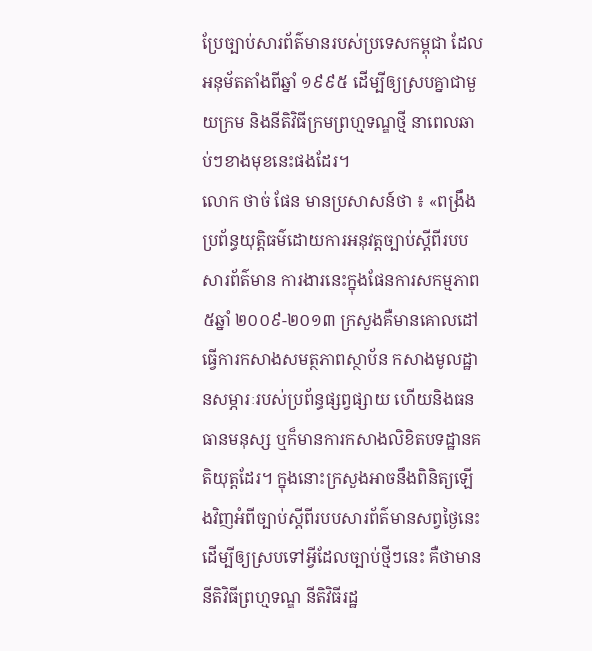ប្រែច្បាប់សារព័ត៌មានរបស់ប្រទេសកម្ពុជា ដែលអនុម័តតាំងពីឆ្នាំ ១៩៩៥ ដើម្បីឲ្យស្របគ្នាជាមួយក្រម និងនីតិវិធីក្រមព្រហ្មទណ្ឌថ្មី នាពេលឆាប់ៗខាងមុខនេះផងដែរ។
លោក ថាច់ ផែន មានប្រសាសន៍ថា ៖ «ពង្រឹងប្រព័ន្ធយុត្តិធម៌ដោយការអនុវត្តច្បាប់ស្ដីពីរបបសារព័ត៌មាន ការងារនេះក្នុងផែនការសកម្មភាព ៥ឆ្នាំ ២០០៩-២០១៣ ក្រសួងគឺមានគោលដៅធ្វើការកសាងសមត្ថភាពស្ថាប័ន កសាងមូលដ្ឋានសម្ភារៈរបស់ប្រព័ន្ធផ្សព្វផ្សាយ ហើយនិងធនធានមនុស្ស ឬក៏មានការកសាងលិខិតបទដ្ឋានគតិយុត្តដែរ។ ក្នុងនោះក្រសួងអាចនឹងពិនិត្យឡើងវិញអំពីច្បាប់ស្ដីពីរបបសារព័ត៌មានសព្វថ្ងៃនេះ ដើម្បីឲ្យស្របទៅអ្វីដែលច្បាប់ថ្មីៗនេះ គឺថាមាននីតិវិធីព្រហ្មទណ្ឌ នីតិវិធីរដ្ឋ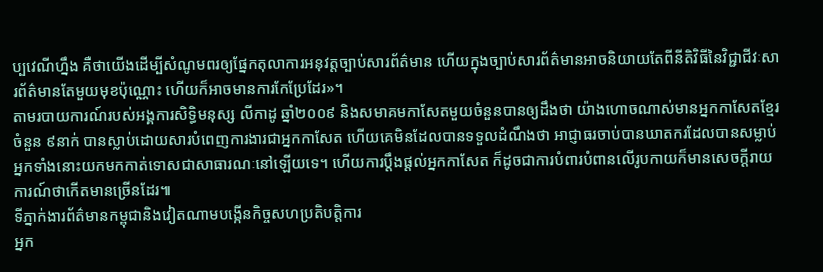ប្បវេណីហ្នឹង គឺថាយើងដើម្បីសំណូមពរឲ្យផ្នែកតុលាការអនុវត្តច្បាប់សារព័ត៌មាន ហើយក្នុងច្បាប់សារព័ត៌មានអាចនិយាយតែពីនីតិវិធីនៃវិជ្ជាជីវៈសារព័ត៌មានតែមួយមុខប៉ុណ្ណោះ ហើយក៏អាចមានការកែប្រែដែរ»។
តាមរបាយការណ៍របស់អង្គការសិទ្ធិមនុស្ស លីកាដូ ឆ្នាំ២០០៩ និងសមាគមកាសែតមួយចំនួនបានឲ្យដឹងថា យ៉ាងហោចណាស់មានអ្នកកាសែតខ្មែរចំនួន ៩នាក់ បានស្លាប់ដោយសារបំពេញការងារជាអ្នកកាសែត ហើយគេមិនដែលបានទទួលដំណឹងថា អាជ្ញាធរចាប់បានឃាតករដែលបានសម្លាប់អ្នកទាំងនោះយកមកកាត់ទោសជាសាធារណៈនៅឡើយទេ។ ហើយការប្តឹងផ្ដល់អ្នកកាសែត ក៏ដូចជាការបំពារបំពានលើរូបកាយក៏មានសេចក្តីរាយការណ៍ថាកើតមានច្រើនដែរ៕
ទីភ្នាក់ងារព័ត៌មានកម្ពុជានិងវៀតណាមបង្កើនកិច្ចសហប្រតិបត្តិការ
អ្នក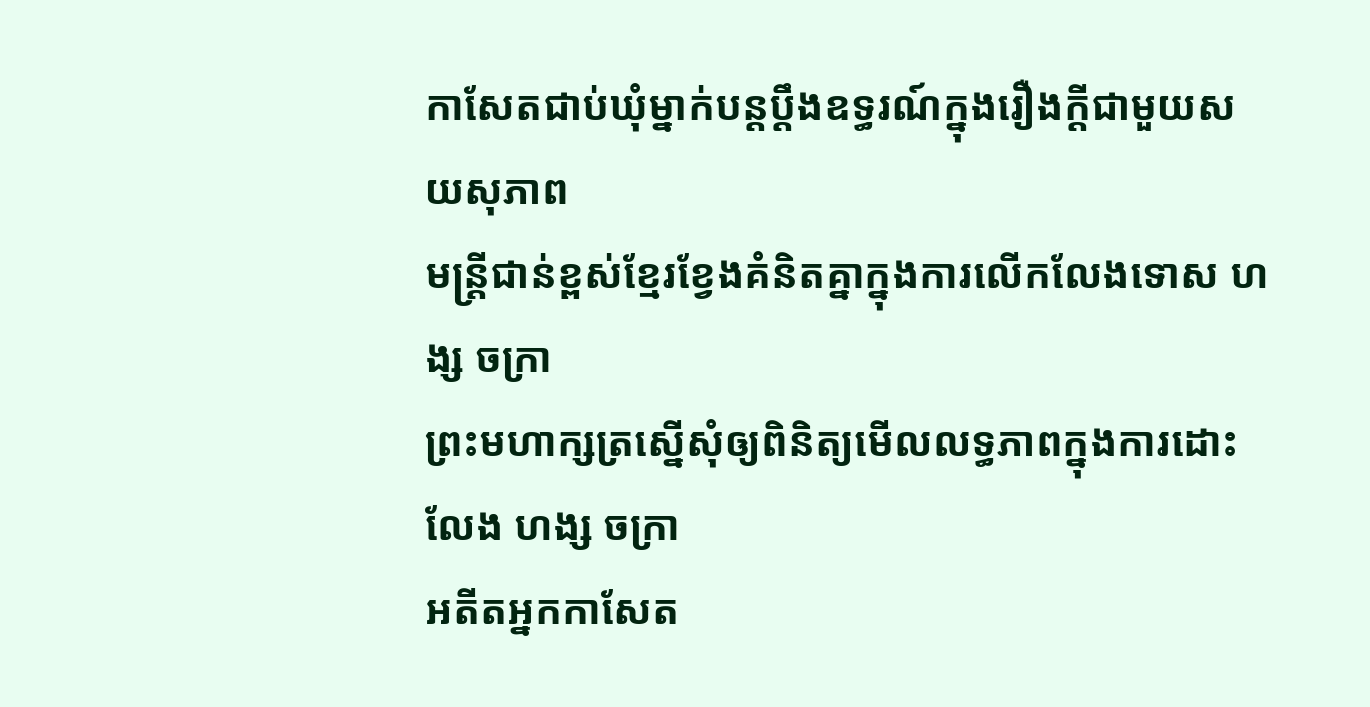កាសែតជាប់ឃុំម្នាក់បន្តប្ដឹងឧទ្ធរណ៍ក្នុងរឿងក្ដីជាមួយសយសុភាព
មន្រ្តីជាន់ខ្ពស់ខ្មែរខ្វែងគំនិតគ្នាក្នុងការលើកលែងទោស ហង្ស ចក្រា
ព្រះមហាក្សត្រស្នើសុំឲ្យពិនិត្យមើលលទ្ធភាពក្នុងការដោះលែង ហង្ស ចក្រា
អតីតអ្នកកាសែត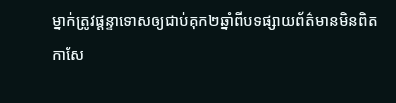ម្នាក់ត្រូវផ្តន្ទាទោសឲ្យជាប់គុក២ឆ្នាំពីបទផ្សាយព័ត៌មានមិនពិត
កាសែ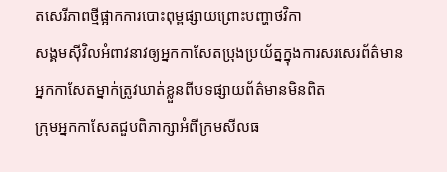តសេរីភាពថ្មីផ្អាកការបោះពុម្ពផ្សាយព្រោះបញ្ហាថវិកា
សង្គមស៊ីវិលអំពាវនាវឲ្យអ្នកកាសែតប្រុងប្រយ័ត្នក្នុងការសរសេរព័ត៌មាន
អ្នកកាសែតម្នាក់ត្រូវឃាត់ខ្លួនពីបទផ្សាយព័ត៌មានមិនពិត
ក្រុមអ្នកកាសែតជួបពិភាក្សាអំពីក្រមសីលធ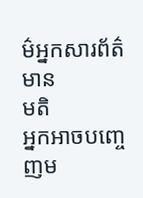ម៌អ្នកសារព័ត៌មាន
មតិ
អ្នកអាចបញ្ចេញម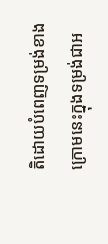តិដោយបំពេញទម្រង់ខាងក្រោមនេះក្នុងទម្រង់ជាអ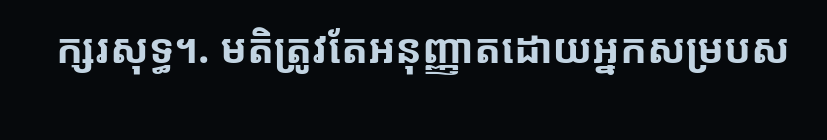ក្សរសុទ្ធ។. មតិត្រូវតែអនុញ្ញាតដោយអ្នកសម្របស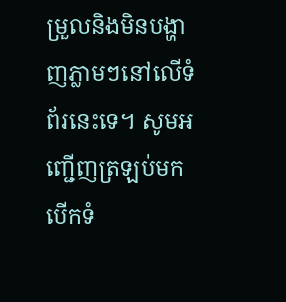ម្រួលនិងមិនបង្ហាញភ្លាមៗនៅលើទំព័រនេះទេ។ សូមអញ្ជើញត្រឡប់មកបើកទំ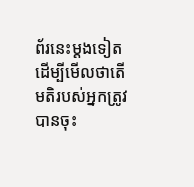ព័រនេះម្ដងទៀតដើម្បីមើលថាតើមតិរបស់អ្នកត្រូវបានចុះ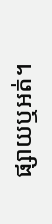ផ្សាយឬអត់។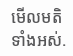មើលមតិទាំងអស់.